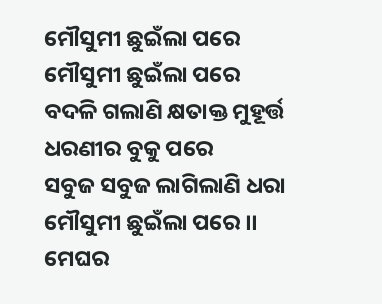ମୌସୁମୀ ଛୁଇଁଲା ପରେ
ମୌସୁମୀ ଛୁଇଁଲା ପରେ
ବଦଳି ଗଲାଣି କ୍ଷତାକ୍ତ ମୁହୂର୍ତ୍ତ
ଧରଣୀର ବୁକୁ ପରେ
ସବୁଜ ସବୁଜ ଲାଗିଲାଣି ଧରା
ମୌସୁମୀ ଛୁଇଁଲା ପରେ ।।
ମେଘର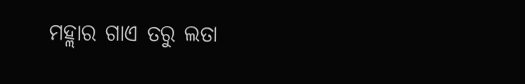ମହ୍ଲାର ଗାଏ ତରୁ ଲତା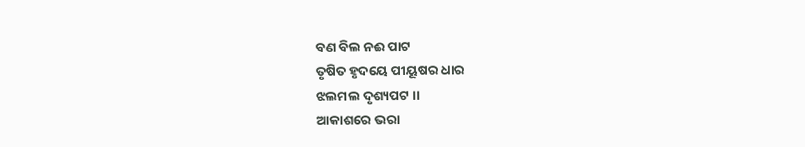ବଣ ବିଲ ନଈ ପାଟ
ତୃଷିତ ହୃଦୟେ ପୀୟୂଷର ଧାର
ଝଲମଲ ଦୃଶ୍ୟପଟ ।।
ଆକାଶରେ ଭରା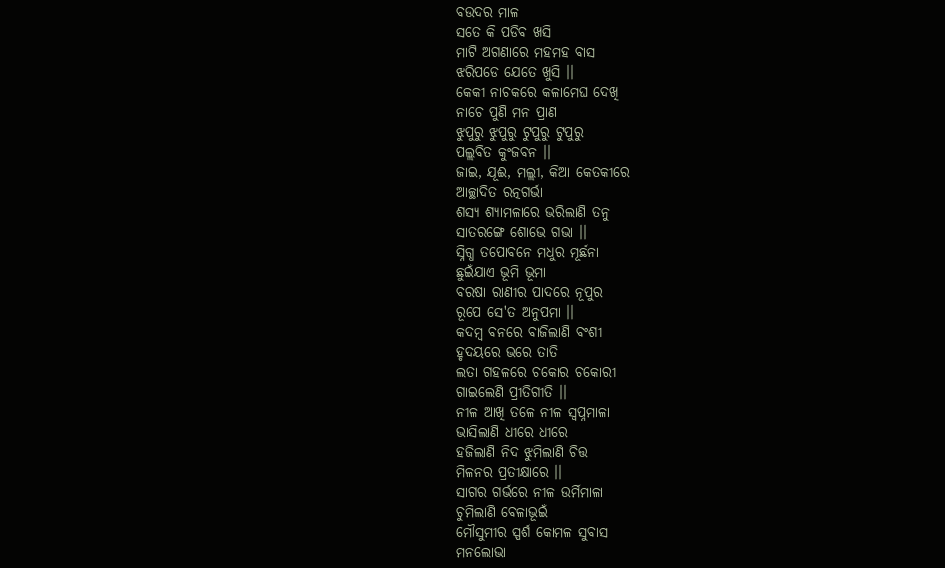ବଉଦର ମାଳ
ସତେ କି ପଡିବ ଖସି
ମାଟି ଅଗଣାରେ ମହମହ ବାସ
ଝରିପଡେ ଯେତେ ଖୁସି ।।
କେକୀ ନାଚକରେ କଳାମେଘ ଦେଖି
ନାଚେ ପୁଣି ମନ ପ୍ରାଣ
ଝୁପୁରୁ ଝୁପୁରୁ ଟୁପୁରୁ ଟୁପୁରୁ
ପଲ୍ଲବିତ କୁଂଜବନ ।।
ଜାଇ, ଯୂଈ, ମଲ୍ଲୀ, କିଆ କେତକୀରେ
ଆଚ୍ଛାଦିତ ରତ୍ନଗର୍ଭା
ଶସ୍ଯ ଶ୍ୟାମଳାରେ ଭରିଲାଣି ତନୁ
ସାତରଙ୍ଗେ ଶୋଭେ ଗଭା ।।
ସ୍ନିଗ୍ଧ ତପୋବନେ ମଧୁର ମୂର୍ଛନା
ଛୁଇଁଯାଏ ଭୂମି ଭୂମା
ବରଷା ରାଣୀର ପାଦରେ ନୂପୁର
ରୂପେ ସେ'ତ ଅନୁପମା ।।
କଦମ୍ବ ବନରେ ବାଜିଲାଣି ବଂଶୀ
ହୃଦୟରେ ଭରେ ତାତି
ଲତା ଗହଳରେ ଚକୋର ଚକୋରୀ
ଗାଇଲେଣି ପ୍ରୀତିଗୀତି ।।
ନୀଳ ଆଖି ତଳେ ନୀଳ ସ୍ବପ୍ନମାଳା
ଭାସିଲାଣି ଧୀରେ ଧୀରେ
ହଜିଲାଣି ନିଦ ଝୁମିଲାଣି ଚିତ୍ତ
ମିଳନର ପ୍ରତୀକ୍ଷାରେ ।।
ସାଗର ଗର୍ଭରେ ନୀଳ ଉର୍ମିମାଳା
ଚୁମିଲାଣି ବେଳାଭୂଇଁ
ମୌସୁମୀର ସ୍ପର୍ଶ କୋମଳ ସୁବାସ
ମନଲୋଭା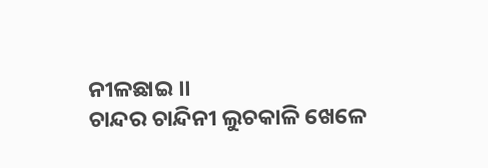ନୀଳଛାଇ ।।
ଚାନ୍ଦର ଚାନ୍ଦିନୀ ଲୁଚକାଳି ଖେଳେ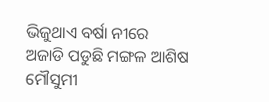ଭିଜୁଥାଏ ବର୍ଷା ନୀରେ
ଅଜାଡି ପଡୁଛି ମଙ୍ଗଳ ଆଶିଷ
ମୌସୁମୀ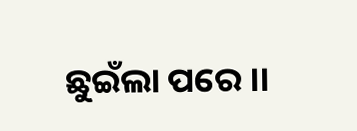ଛୁଇଁଲା ପରେ ।।